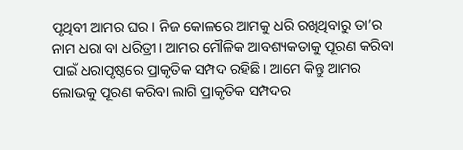ପୃଥିବୀ ଆମର ଘର। ନିଜ କୋଳରେ ଆମକୁ ଧରି ରଖିଥିବାରୁ ତା’ର ନାମ ଧରା ବା ଧରିତ୍ରୀ। ଆମର ମୌଳିକ ଆବଶ୍ୟକତାକୁ ପୂରଣ କରିବା ପାଇଁ ଧରାପୃଷ୍ଠରେ ପ୍ରାକୃତିକ ସମ୍ପଦ ରହିଛି। ଆମେ କିନ୍ତୁ ଆମର ଲୋଭକୁ ପୂରଣ କରିବା ଲାଗି ପ୍ରାକୃତିକ ସମ୍ପଦର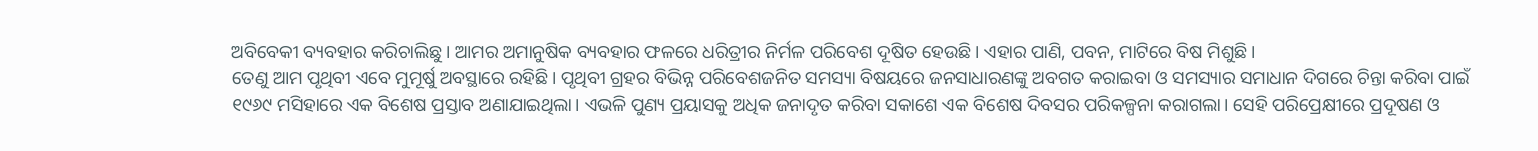ଅବିବେକୀ ବ୍ୟବହାର କରିଚାଲିଛୁ। ଆମର ଅମାନୁଷିକ ବ୍ୟବହାର ଫଳରେ ଧରିତ୍ରୀର ନିର୍ମଳ ପରିବେଶ ଦୂଷିତ ହେଉଛି। ଏହାର ପାଣି, ପବନ, ମାଟିରେ ବିଷ ମିଶୁଛି।
ତେଣୁ ଆମ ପୃଥିବୀ ଏବେ ମୁମୂର୍ଷୁ ଅବସ୍ଥାରେ ରହିଛି। ପୃଥିବୀ ଗ୍ରହର ବିଭିନ୍ନ ପରିବେଶଜନିତ ସମସ୍ୟା ବିଷୟରେ ଜନସାଧାରଣଙ୍କୁ ଅବଗତ କରାଇବା ଓ ସମସ୍ୟାର ସମାଧାନ ଦିଗରେ ଚିନ୍ତା କରିବା ପାଇଁ ୧୯୬୯ ମସିହାରେ ଏକ ବିଶେଷ ପ୍ରସ୍ତାବ ଅଣାଯାଇଥିଲା। ଏଭଳି ପୁଣ୍ୟ ପ୍ରୟାସକୁ ଅଧିକ ଜନାଦୃତ କରିବା ସକାଶେ ଏକ ବିଶେଷ ଦିବସର ପରିକଳ୍ପନା କରାଗଲା। ସେହି ପରିପ୍ରେକ୍ଷୀରେ ପ୍ରଦୂଷଣ ଓ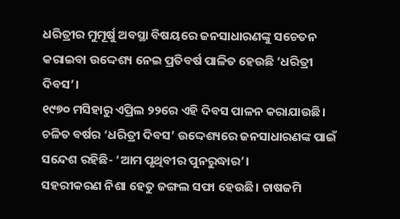ଧରିତ୍ରୀର ମୁମୂର୍ଷୁ ଅବସ୍ଥା ବିଷୟରେ ଜନସାଧାରଣଙ୍କୁ ସଚେତନ କରାଇବା ଉଦ୍ଦେଶ୍ୟ ନେଇ ପ୍ରତିବର୍ଷ ପାଳିତ ହେଉଛି ‘ଧରିତ୍ରୀ ଦିବସ’।
୧୯୭୦ ମସିହାରୁ ଏପ୍ରିଲ ୨୨ରେ ଏହି ଦିବସ ପାଳନ କରାଯାଉଛି।
ଚଳିତ ବର୍ଷର ‘ଧରିତ୍ରୀ ଦିବସ’ ଉଦ୍ଦେଶ୍ୟରେ ଜନସାଧାରଣଙ୍କ ପାଇଁ ସନ୍ଦେଶ ରହିଛି- ‘ଆମ ପୃଥିବୀର ପୁନରୁଦ୍ଧାର’।
ସହରୀକରଣ ନିଶା ହେତୁ ଜଙ୍ଗଲ ସଫା ହେଉଛି। ଚାଷଜମି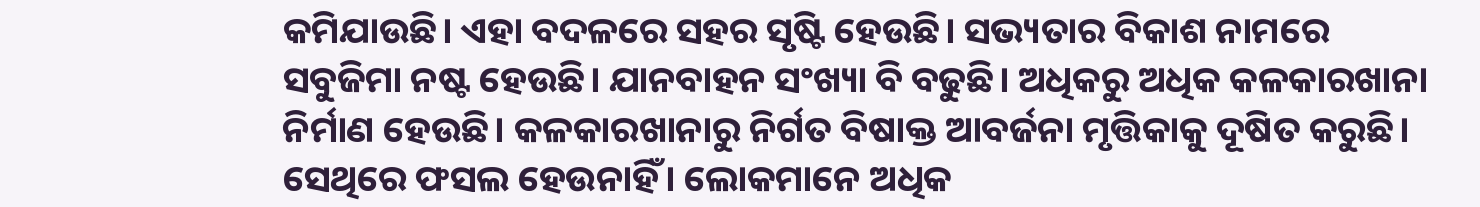କମିଯାଉଛି। ଏହା ବଦଳରେ ସହର ସୃଷ୍ଟି ହେଉଛି। ସଭ୍ୟତାର ବିକାଶ ନାମରେ ସବୁଜିମା ନଷ୍ଟ ହେଉଛି। ଯାନବାହନ ସଂଖ୍ୟା ବି ବଢୁଛି। ଅଧିକରୁ ଅଧିକ କଳକାରଖାନା ନିର୍ମାଣ ହେଉଛି। କଳକାରଖାନାରୁ ନିର୍ଗତ ବିଷାକ୍ତ ଆବର୍ଜନା ମୃତ୍ତିକାକୁ ଦୂଷିତ କରୁଛି। ସେଥିରେ ଫସଲ ହେଉନାହିଁ। ଲୋକମାନେ ଅଧିକ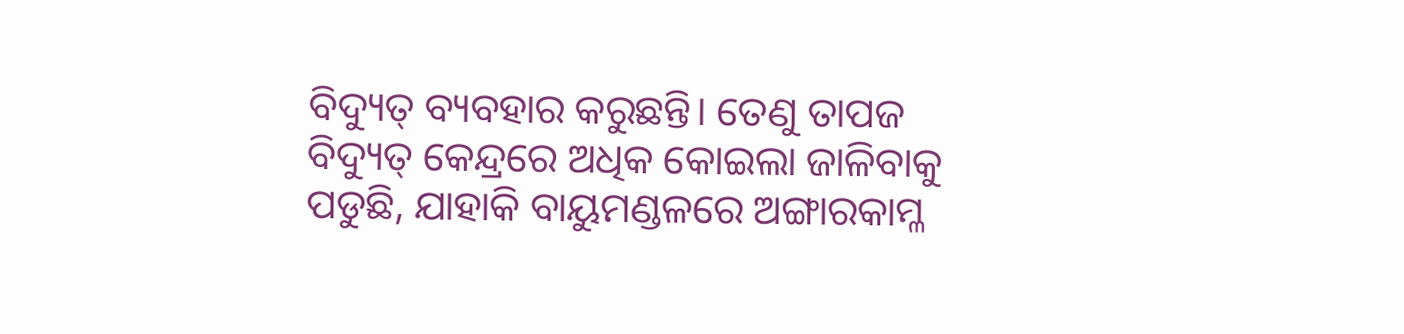ବିଦ୍ୟୁତ୍ ବ୍ୟବହାର କରୁଛନ୍ତି। ତେଣୁ ତାପଜ ବିଦ୍ୟୁତ୍ କେନ୍ଦ୍ରରେ ଅଧିକ କୋଇଲା ଜାଳିବାକୁ ପଡୁଛି, ଯାହାକି ବାୟୁମଣ୍ଡଳରେ ଅଙ୍ଗାରକାମ୍ଳ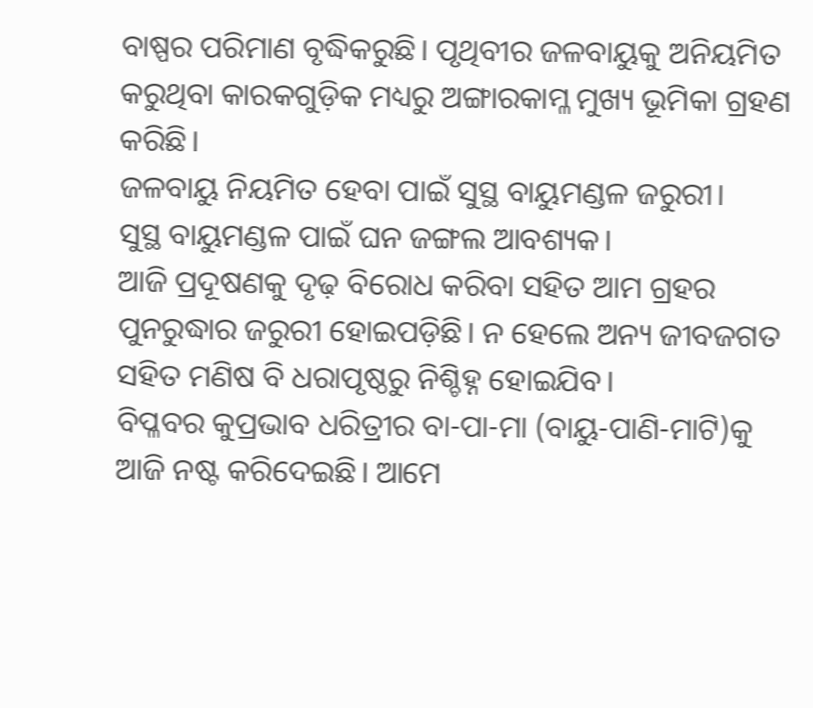ବାଷ୍ପର ପରିମାଣ ବୃଦ୍ଧିକରୁଛି। ପୃଥିବୀର ଜଳବାୟୁକୁ ଅନିୟମିତ କରୁଥିବା କାରକଗୁଡ଼ିକ ମଧ୍ୟରୁ ଅଙ୍ଗାରକାମ୍ଳ ମୁଖ୍ୟ ଭୂମିକା ଗ୍ରହଣ କରିଛି।
ଜଳବାୟୁ ନିୟମିତ ହେବା ପାଇଁ ସୁସ୍ଥ ବାୟୁମଣ୍ଡଳ ଜରୁରୀ।
ସୁସ୍ଥ ବାୟୁମଣ୍ଡଳ ପାଇଁ ଘନ ଜଙ୍ଗଲ ଆବଶ୍ୟକ।
ଆଜି ପ୍ରଦୂଷଣକୁ ଦୃଢ଼ ବିରୋଧ କରିବା ସହିତ ଆମ ଗ୍ରହର ପୁନରୁଦ୍ଧାର ଜରୁରୀ ହୋଇପଡ଼ିଛି। ନ ହେଲେ ଅନ୍ୟ ଜୀବଜଗତ ସହିତ ମଣିଷ ବି ଧରାପୃଷ୍ଠରୁ ନିଶ୍ଚିହ୍ନ ହୋଇଯିବ।
ବିପ୍ଳବର କୁପ୍ରଭାବ ଧରିତ୍ରୀର ବା-ପା-ମା (ବାୟୁ-ପାଣି-ମାଟି)କୁ ଆଜି ନଷ୍ଟ କରିଦେଇଛି। ଆମେ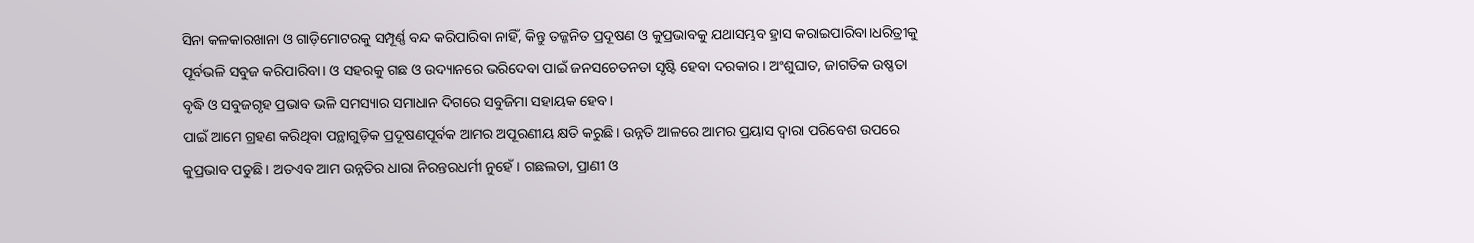ସିନା କଳକାରଖାନା ଓ ଗାଡ଼ିମୋଟରକୁ ସମ୍ପୂର୍ଣ୍ଣ ବନ୍ଦ କରିପାରିବା ନାହିଁ, କିନ୍ତୁ ତଜ୍ଜନିତ ପ୍ରଦୂଷଣ ଓ କୁପ୍ରଭାବକୁ ଯଥାସମ୍ଭବ ହ୍ରାସ କରାଇପାରିବା।ଧରିତ୍ରୀକୁ ପୂର୍ବଭଳି ସବୁଜ କରିପାରିବା। ଓ ସହରକୁ ଗଛ ଓ ଉଦ୍ୟାନରେ ଭରିଦେବା ପାଇଁ ଜନସଚେତନତା ସୃଷ୍ଟି ହେବା ଦରକାର। ଅଂଶୁଘାତ, ଜାଗତିକ ଉଷ୍ଣତା ବୃଦ୍ଧି ଓ ସବୁଜଗୃହ ପ୍ରଭାବ ଭଳି ସମସ୍ୟାର ସମାଧାନ ଦିଗରେ ସବୁଜିମା ସହାୟକ ହେବ।
ପାଇଁ ଆମେ ଗ୍ରହଣ କରିଥିବା ପନ୍ଥାଗୁଡ଼ିକ ପ୍ରଦୂଷଣପୂର୍ବକ ଆମର ଅପୂରଣୀୟ କ୍ଷତି କରୁଛି। ଉନ୍ନତି ଆଳରେ ଆମର ପ୍ରୟାସ ଦ୍ୱାରା ପରିବେଶ ଉପରେ କୁପ୍ରଭାବ ପଡୁଛି। ଅତଏବ ଆମ ଉନ୍ନତିର ଧାରା ନିରନ୍ତରଧର୍ମୀ ନୁହେଁ। ଗଛଲତା, ପ୍ରାଣୀ ଓ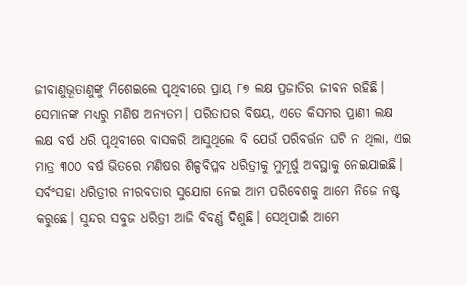ଜୀବାଣୁଭୂତାଣୁଙ୍କୁ ମିଶେଇଲେ ପୃଥିବୀରେ ପ୍ରାୟ ୮୭ ଲକ୍ଷ ପ୍ରଜାତିର ଜୀବନ ରହିଛି। ସେମାନଙ୍କ ମଧ୍ୟରୁ ମଣିଷ ଅନ୍ୟତମ। ପରିତାପର ବିଷୟ, ଏତେ କିସମର ପ୍ରାଣୀ ଲକ୍ଷ ଲକ୍ଷ ବର୍ଷ ଧରି ପୃଥିବୀରେ ବାସକରି ଆସୁଥିଲେ ବି ଯେଉଁ ପରିବର୍ତ୍ତନ ଘଟି ନ ଥିଲା, ଏଇ ମାତ୍ର ୩୦୦ ବର୍ଷ ଭିତରେ ମଣିଷର ଶିଳ୍ପବିପ୍ଳବ ଧରିତ୍ରୀକୁ ମୁମୂର୍ଷୁ ଅବସ୍ଥାକୁ ନେଇଯାଇଛି। ସର୍ବଂସହା ଧରିତ୍ରୀର ନୀରବତାର ସୁଯୋଗ ନେଇ ଆମ ପରିବେଶକୁ ଆମେ ନିଜେ ନଷ୍ଟ କରୁଛେ। ସୁନ୍ଦର ସବୁଜ ଧରିତ୍ରୀ ଆଜି ବିବର୍ଣ୍ଣ ଦିଶୁଛି। ସେଥିପାଇଁ ଆମେ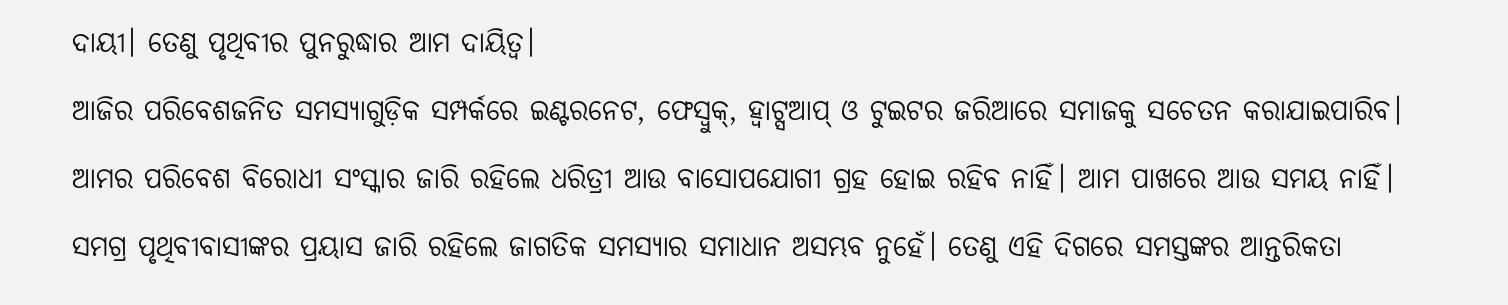ଦାୟୀ। ତେଣୁ ପୃଥିବୀର ପୁନରୁଦ୍ଧାର ଆମ ଦାୟିତ୍ୱ।
ଆଜିର ପରିବେଶଜନିତ ସମସ୍ୟାଗୁଡ଼ିକ ସମ୍ପର୍କରେ ଇଣ୍ଟରନେଟ, ଫେସ୍ବୁକ୍, ହ୍ବାଟ୍ସଆପ୍ ଓ ଟୁଇଟର ଜରିଆରେ ସମାଜକୁ ସଚେତନ କରାଯାଇପାରିବ। ଆମର ପରିବେଶ ବିରୋଧୀ ସଂସ୍କାର ଜାରି ରହିଲେ ଧରିତ୍ରୀ ଆଉ ବାସୋପଯୋଗୀ ଗ୍ରହ ହୋଇ ରହିବ ନାହିଁ। ଆମ ପାଖରେ ଆଉ ସମୟ ନାହିଁ। ସମଗ୍ର ପୃଥିବୀବାସୀଙ୍କର ପ୍ରୟାସ ଜାରି ରହିଲେ ଜାଗତିକ ସମସ୍ୟାର ସମାଧାନ ଅସମ୍ଭବ ନୁହେଁ। ତେଣୁ ଏହି ଦିଗରେ ସମସ୍ତଙ୍କର ଆନ୍ତରିକତା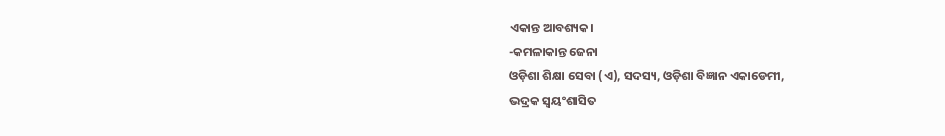ଏକାନ୍ତ ଆବଶ୍ୟକ।
-କମଳାକାନ୍ତ ଜେନା
ଓଡ଼ିଶା ଶିକ୍ଷା ସେବା (ଏ), ସଦସ୍ୟ, ଓଡ଼ିଶା ବିଜ୍ଞାନ ଏକାଡେମୀ,
ଭଦ୍ରକ ସ୍ବୟଂଶାସିତ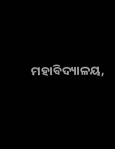ମହାବିଦ୍ୟାଳୟ,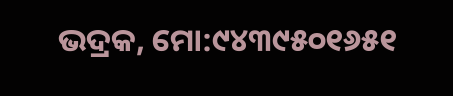ଭଦ୍ରକ, ମୋ:୯୪୩୯୫୦୧୬୫୧